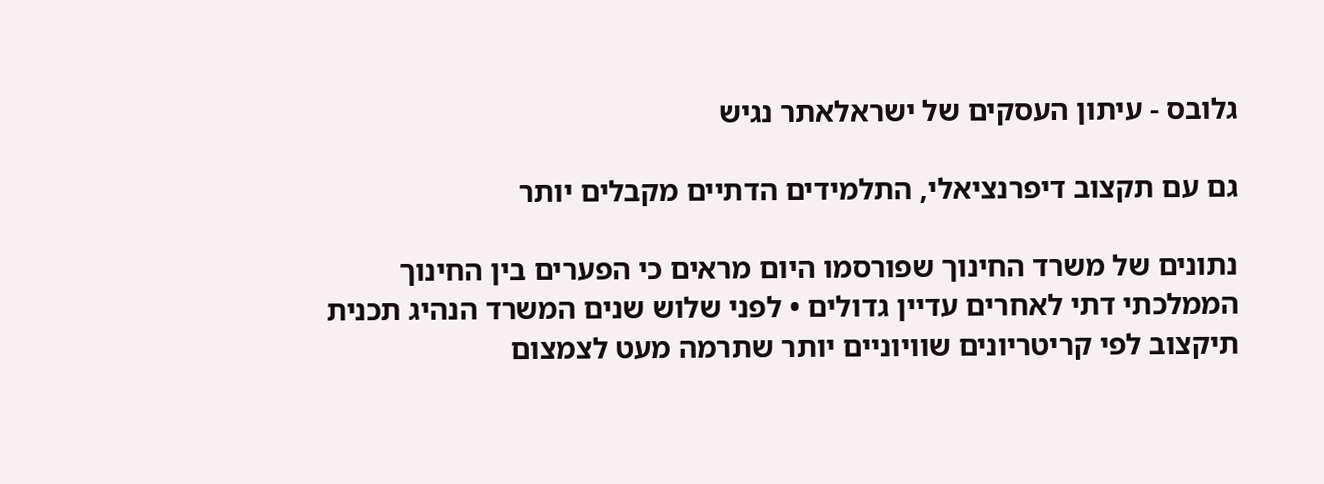גלובס - עיתון העסקים של ישראלאתר נגיש

גם עם תקצוב דיפרנציאלי, התלמידים הדתיים מקבלים יותר

נתונים של משרד החינוך שפורסמו היום מראים כי הפערים בין החינוך הממלכתי דתי לאחרים עדיין גדולים • לפני שלוש שנים המשרד הנהיג תכנית תיקצוב לפי קריטריונים שוויוניים יותר שתרמה מעט לצמצום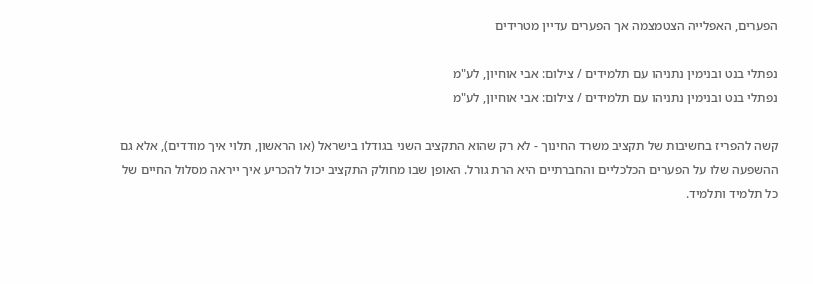הפערים, האפלייה הצטמצמה אך הפערים עדיין מטרידים

נפתלי בנט ובנימין נתניהו עם תלמידים / צילום: אבי אוחיון, לע"מ
נפתלי בנט ובנימין נתניהו עם תלמידים / צילום: אבי אוחיון, לע"מ

קשה להפריז בחשיבות של תקציב משרד החינוך - לא רק שהוא התקציב השני בגודלו בישראל (או הראשון, תלוי איך מודדים), אלא גם ההשפעה שלו על הפערים הכלכליים והחברתיים היא הרת גורל. האופן שבו מחולק התקציב יכול להכריע איך ייראה מסלול החיים של כל תלמיד ותלמיד.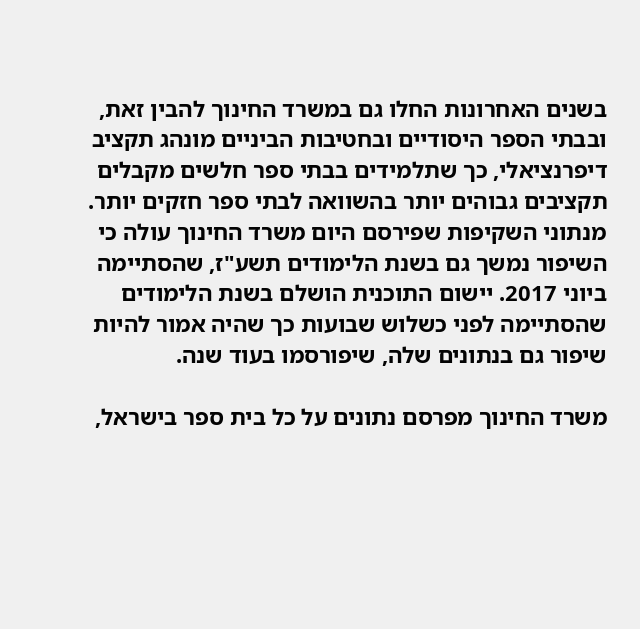בשנים האחרונות החלו גם במשרד החינוך להבין זאת, ובבתי הספר היסודיים ובחטיבות הביניים מונהג תקציב דיפרנציאלי, כך שתלמידים בבתי ספר חלשים מקבלים תקציבים גבוהים יותר בהשוואה לבתי ספר חזקים יותר. מנתוני השקיפות שפירסם היום משרד החינוך עולה כי השיפור נמשך גם בשנת הלימודים תשע"ז, שהסתיימה ביוני 2017. יישום התוכנית הושלם בשנת הלימודים שהסתיימה לפני כשלוש שבועות כך שהיה אמור להיות שיפור גם בנתונים שלה, שיפורסמו בעוד שנה.

משרד החינוך מפרסם נתונים על כל בית ספר בישראל,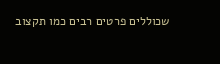שכוללים פרטים רבים כמו תקצוב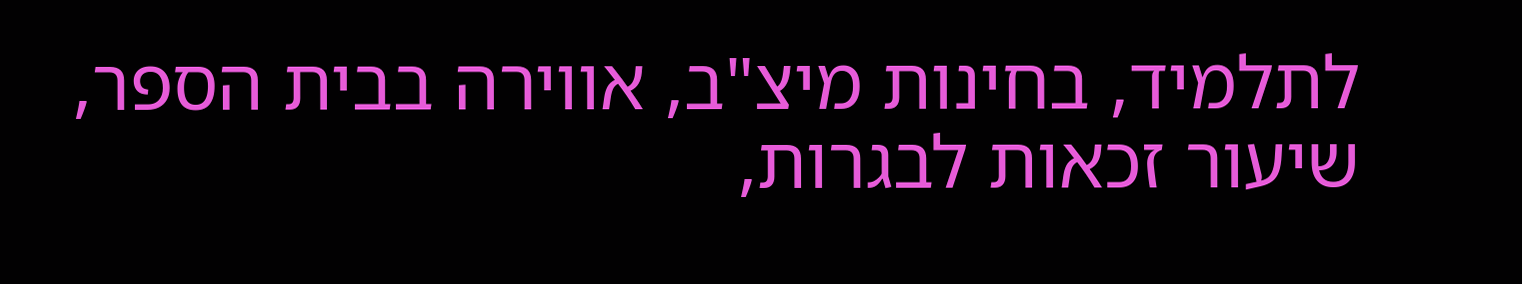לתלמיד, בחינות מיצ"ב, אווירה בבית הספר, שיעור זכאות לבגרות,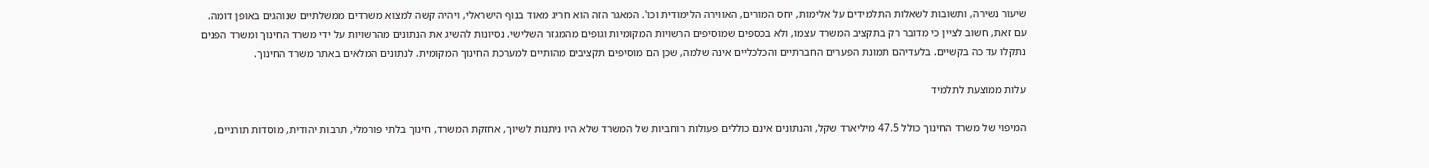שיעור נשירה, ותשובות לשאלות התלמידים על אלימות, יחס המורים, האווירה הלימודית וכו'. המאגר הזה הוא חריג מאוד בנוף הישראלי, ויהיה קשה למצוא משרדים ממשלתיים שנוהגים באופן דומה. עם זאת, חשוב לציין כי מדובר רק בתקציב המשרד עצמו, ולא בכספים שמוסיפים הרשויות המקומיות וגופים מהמגזר השלישי. נסיונות להשיג את הנתונים מהרשויות על ידי משרד החינוך ומשרד הפנים נתקלו עד כה בקשיים. בלעדיהם תמונת הפערים החברתיים והכלכליים אינה שלמה, שכן הם מוסיפים תקציבים מהותיים למערכת החינוך המקומית. לנתונים המלאים באתר משרד החינוך.

עלות ממוצעת לתלמיד

המיפוי של משרד החינוך כולל 47.5 מיליארד שקל, והנתונים אינם כוללים פעולות רוחביות של המשרד שלא היו ניתנות לשיוך, אחזקת המשרד, חינוך בלתי פורמלי, תרבות יהודית, מוסדות תורניים,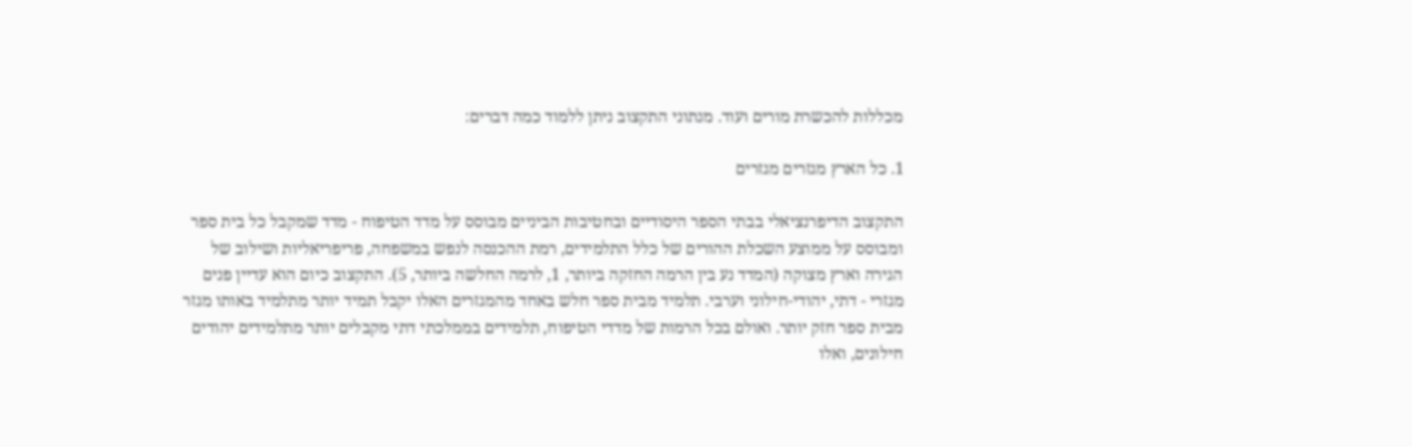מכללות להכשרת מורים ועוד. מנתוני התקצוב ניתן ללמוד כמה דברים:

1. כל הארץ מגזרים מגזרים

התקצוב הדיפרנציאלי בבתי הספר היסודיים ובחטיבות הביניים מבוסס על מדד הטיפוח - מדד שמקבל כל בית ספר ומבוסס על ממוצע השכלת ההורים של כלל התלמידים, רמת ההכנסה לנפש במשפחה, פריפריאליות ושילוב של הגירה וארץ מצוקה (המדד נע בין הרמה החזקה ביותר, 1, לרמה החלשה ביותר, 5). התקצוב כיום הוא עדיין פנים מגזרי - דתי, יהודי-חילוני וערבי. תלמיד מבית ספר חלש באחד מהמגזרים האלו יקבל תמיד יותר מתלמיד באותו מגזר מבית ספר חזק יותר. ואולם בכל הרמות של מדדי הטיפוח, תלמידים בממלכתי דתי מקבלים יותר מתלמידים יהודים חילונים, ואלו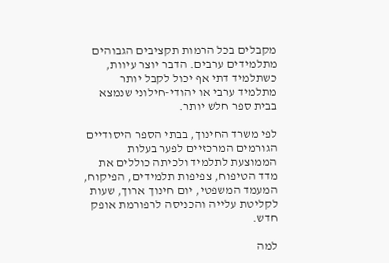מקבלים בכל הרמות תקציבים הגבוהים מתלמידים ערבים. הדבר יוצר עיוות, כשתלמיד דתי אף יכול לקבל יותר מתלמיד ערבי או יהודי-חילוני שנמצא בבית ספר חלש יותר.

לפי משרד החינוך, בבתי הספר היסודיים הגורמים המרכזיים לפער בעלות הממוצעת לתלמיד ולכיתה כוללים את מדד הטיפוח, צפיפות תלמידים, הפיקוח, המעמד המשפטי, יום חינוך ארוך, שעות לקליטת עלייה והכניסה לרפורמת אופק חדש.

למה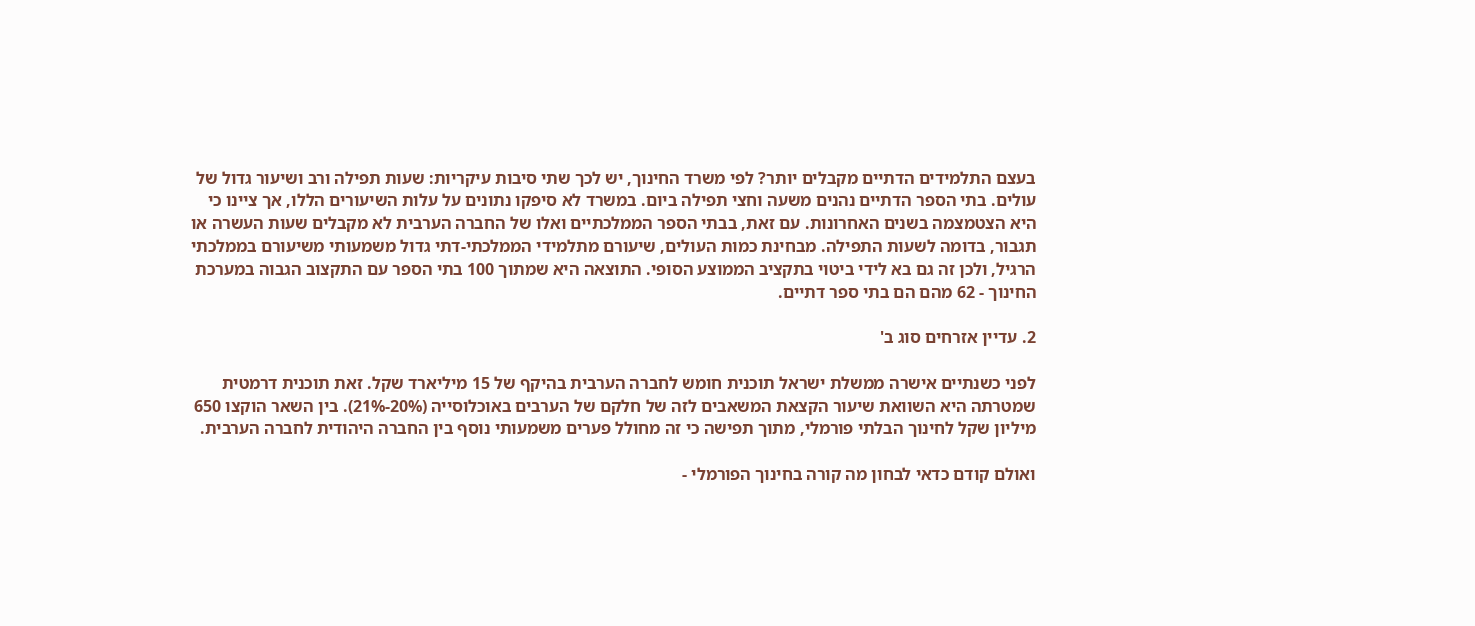בעצם התלמידים הדתיים מקבלים יותר? לפי משרד החינוך, יש לכך שתי סיבות עיקריות: שעות תפילה ורב ושיעור גדול של עולים. בתי הספר הדתיים נהנים משעה וחצי תפילה ביום. במשרד לא סיפקו נתונים על עלות השיעורים הללו, אך ציינו כי היא הצטמצמה בשנים האחרונות. עם זאת, בבתי הספר הממלכתיים ואלו של החברה הערבית לא מקבלים שעות העשרה או תגבור, בדומה לשעות התפילה. מבחינת כמות העולים, שיעורם מתלמידי הממלכתי-דתי גדול משמעותי משיעורם בממלכתי הרגיל, ולכן זה גם בא לידי ביטוי בתקציב הממוצע הסופי. התוצאה היא שמתוך 100 בתי הספר עם התקצוב הגבוה במערכת החינוך - 62 מהם הם בתי ספר דתיים.

2. עדיין אזרחים סוג ב'

לפני כשנתיים אישרה ממשלת ישראל תוכנית חומש לחברה הערבית בהיקף של 15 מיליארד שקל. זאת תוכנית דרמטית שמטרתה היא השוואת שיעור הקצאת המשאבים לזה של חלקם של הערבים באוכלוסייה (20%-21%). בין השאר הוקצו 650 מיליון שקל לחינוך הבלתי פורמלי, מתוך תפישה כי זה מחולל פערים משמעותי נוסף בין החברה היהודית לחברה הערבית.

ואולם קודם כדאי לבחון מה קורה בחינוך הפורמלי -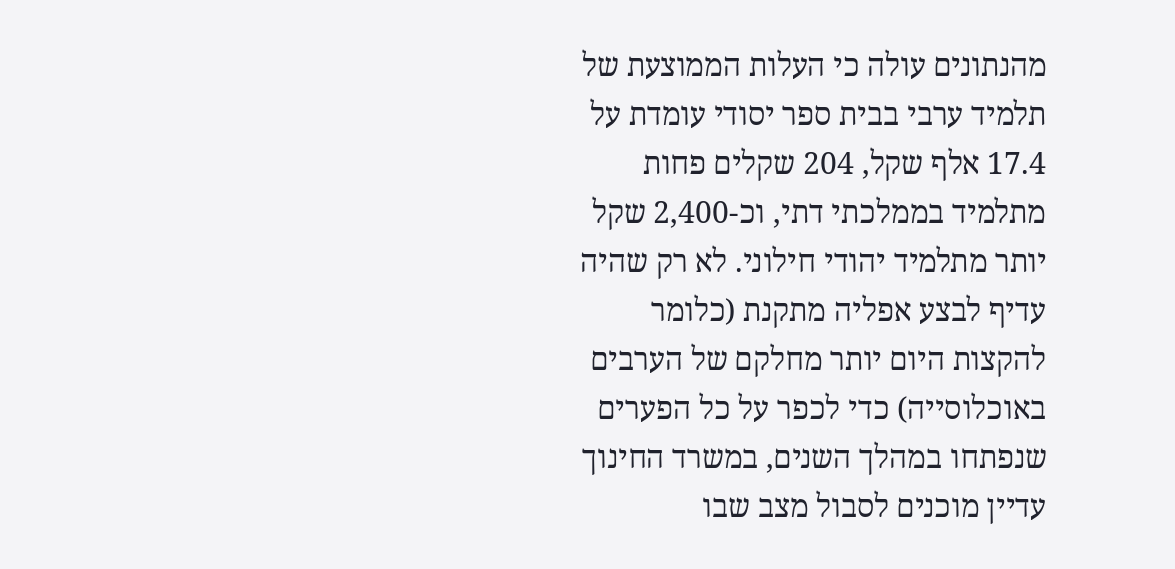מהנתונים עולה כי העלות הממוצעת של תלמיד ערבי בבית ספר יסודי עומדת על 17.4 אלף שקל, 204 שקלים פחות מתלמיד בממלכתי דתי, וכ-2,400 שקל יותר מתלמיד יהודי חילוני. לא רק שהיה עדיף לבצע אפליה מתקנת (כלומר להקצות היום יותר מחלקם של הערבים באוכלוסייה) כדי לכפר על כל הפערים שנפתחו במהלך השנים, במשרד החינוך עדיין מוכנים לסבול מצב שבו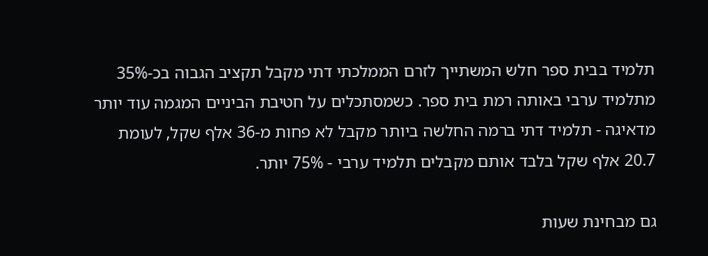תלמיד בבית ספר חלש המשתייך לזרם הממלכתי דתי מקבל תקציב הגבוה בכ-35% מתלמיד ערבי באותה רמת בית ספר. כשמסתכלים על חטיבת הביניים המגמה עוד יותר מדאיגה - תלמיד דתי ברמה החלשה ביותר מקבל לא פחות מ-36 אלף שקל, לעומת 20.7 אלף שקל בלבד אותם מקבלים תלמיד ערבי - 75% יותר.

גם מבחינת שעות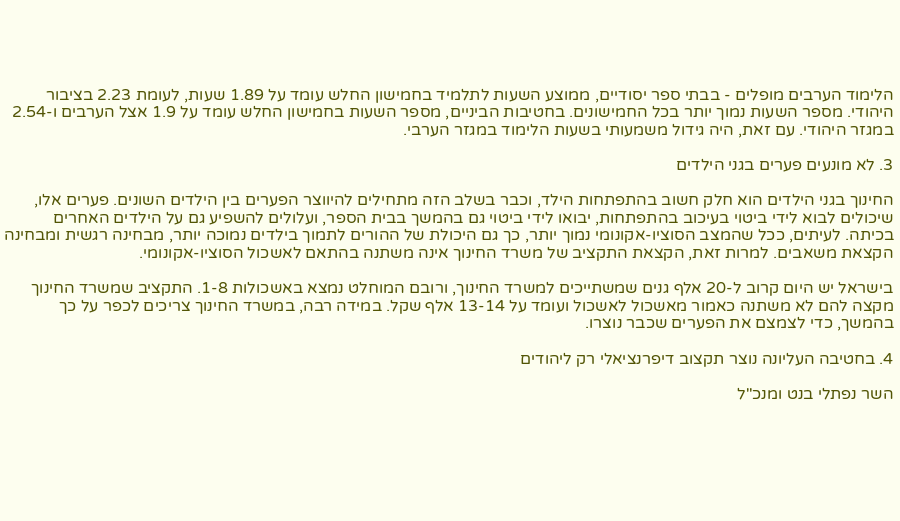הלימוד הערבים מופלים - בבתי ספר יסודיים, ממוצע השעות לתלמיד בחמישון החלש עומד על 1.89 שעות, לעומת 2.23 בציבור היהודי. מספר השעות נמוך יותר בכל החמישונים. בחטיבות הביניים, מספר השעות בחמישון החלש עומד על 1.9 אצל הערבים ו-2.54 במגזר היהודי. עם זאת, היה גידול משמעותי בשעות הלימוד במגזר הערבי.

3. לא מונעים פערים בגני הילדים

החינוך בגני הילדים הוא חלק חשוב בהתפתחות הילד, וכבר בשלב הזה מתחילים להיווצר הפערים בין הילדים השונים. פערים אלו, שיכולים לבוא לידי ביטוי בעיכוב בהתפתחות, יבואו לידי ביטוי גם בהמשך בבית הספר, ועלולים להשפיע גם על הילדים האחרים בכיתה. לעיתים, ככל שהמצב הסוציו-אקונומי נמוך יותר, כך גם היכולת של ההורים לתמוך בילדים נמוכה יותר, מבחינה רגשית ומבחינה הקצאת משאבים. למרות זאת, הקצאת התקציב של משרד החינוך אינה משתנה בהתאם לאשכול הסוציו-אקונומי.

בישראל יש היום קרוב ל-20 אלף גנים שמשתייכים למשרד החינוך, ורובם המוחלט נמצא באשכולות 1-8. התקציב שמשרד החינוך מקצה להם לא משתנה כאמור מאשכול לאשכול ועומד על 13-14 אלף שקל. במידה רבה, במשרד החינוך צריכים לכפר על כך בהמשך, כדי לצמצם את הפערים שכבר נוצרו.

4. בחטיבה העליונה נוצר תקצוב דיפרנציאלי רק ליהודים

השר נפתלי בנט ומנכ"ל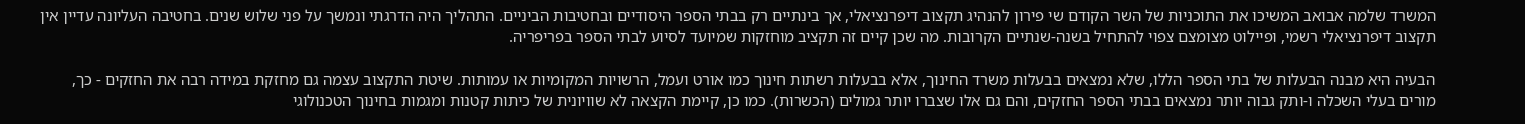המשרד שלמה אבואב המשיכו את התוכניות של השר הקודם שי פירון להנהיג תקצוב דיפרנציאלי, אך בינתיים רק בבתי הספר היסודיים ובחטיבות הביניים. התהליך היה הדרגתי ונמשך על פני שלוש שנים. בחטיבה העליונה עדיין אין תקצוב דיפרנציאלי רשמי, ופיילוט מצומצם צפוי להתחיל בשנה-שנתיים הקרובות. מה שכן קיים זה תקציב מוחזקות שמיועד לסיוע לבתי הספר בפריפריה.

הבעיה היא מבנה הבעלות של בתי הספר הללו, שלא נמצאים בבעלות משרד החינוך, אלא בבעלות רשתות חינוך כמו אורט ועמל, הרשויות המקומיות או עמותות. שיטת התקצוב עצמה גם מחזקת במידה רבה את החזקים - כך, מורים בעלי השכלה ו-ותק גבוה יותר נמצאים בבתי הספר החזקים, והם גם אלו שצברו יותר גמולים (הכשרות). כמו כן, קיימת הקצאה לא שוויונית של כיתות קטנות ומגמות בחינוך הטכנולוגי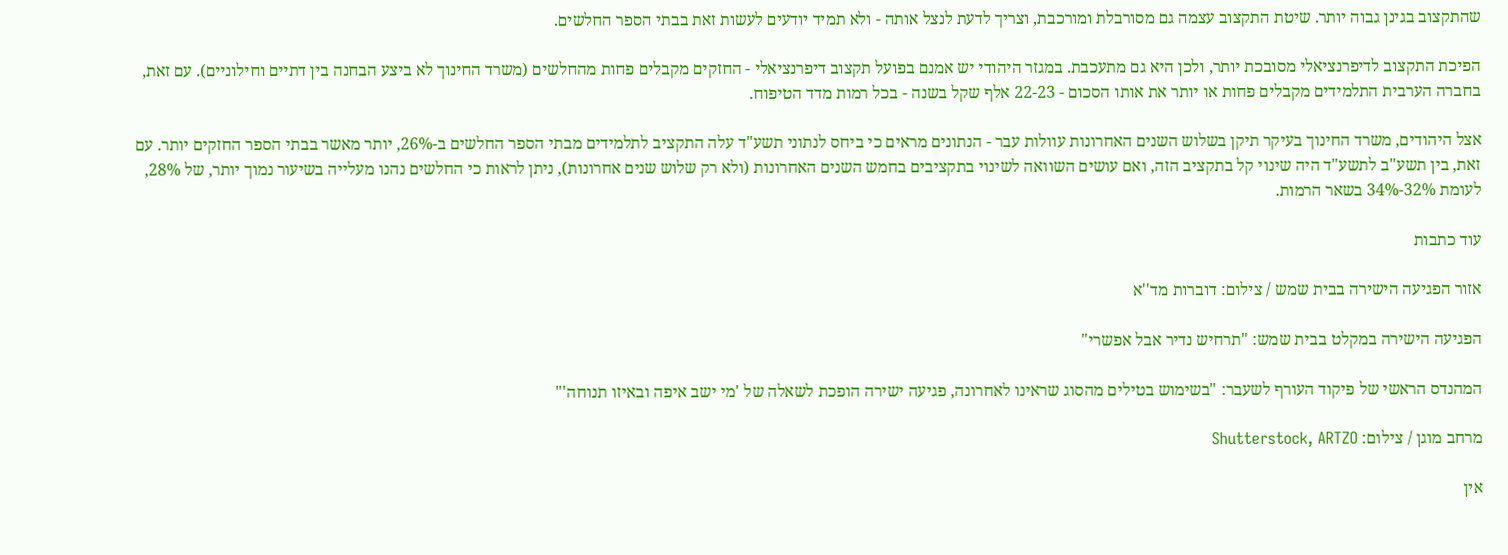שהתקצוב בגינן גבוה יותר. שיטת התקצוב עצמה גם מסורבלת ומורכבת, וצריך לדעת לנצל אותה - ולא תמיד יודעים לעשות זאת בבתי הספר החלשים.

הפיכת התקצוב לדיפרנציאלי מסובכת יותר, ולכן היא גם מתעכבת. במגזר היהודי יש אמנם בפועל תקצוב דיפרנציאלי - החזקים מקבלים פחות מהחלשים (משרד החינוך לא ביצע הבחנה בין דתיים וחילוניים). עם זאת, בחברה הערבית התלמידים מקבלים פחות או יותר את אותו הסכום - 22-23 אלף שקל בשנה - בכל רמות מדד הטיפוח.

אצל היהודים, משרד החינוך בעיקר תיקן בשלוש השנים האחרונות עוולות עבר - הנתונים מראים כי ביחס לנתוני תשע"ד עלה התקציב לתלמידים מבתי הספר החלשים ב-26%, יותר מאשר בבתי הספר החזקים יותר. עם זאת, בין תשע"ב לתשע"ד היה שינוי קל בתקציב הזה, ואם עושים השוואה לשינוי בתקציבים בחמש השנים האחרונות (ולא רק שלוש שנים אחרונות), ניתן לראות כי החלשים נהנו מעלייה בשיעור נמוך יותר, של 28%, לעומת 32%-34% בשאר הרמות.

עוד כתבות

אזור הפגיעה הישירה בבית שמש / צילום: דוברות מד''א

הפגיעה הישירה במקלט בבית שמש: "תרחיש נדיר אבל אפשרי"

המהנדס הראשי של פיקוד העורף לשעבר: "בשימוש בטילים מהסוג שראינו לאחרונה, פגיעה ישירה הופכת לשאלה של 'מי ישב איפה ובאיזו תנוחה'"

מרחב מוגן / צילום: Shutterstock, ARTZO

אין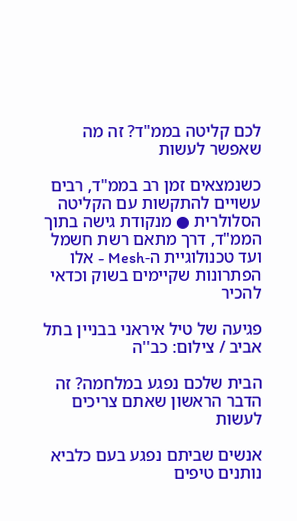לכם קליטה בממ"ד? זה מה שאפשר לעשות

כשנמצאים זמן רב בממ"ד, רבים עשויים להתקשות עם הקליטה הסלולרית ● מנקודת גישה בתוך הממ"ד, דרך מתאם רשת חשמל ועד טכנולוגיית ה-Mesh - אלו הפתרונות שקיימים בשוק וכדאי להכיר

פגיעה של טיל איראני בבניין בתל אביב / צילום: כב''ה

הבית שלכם נפגע במלחמה? זה הדבר הראשון שאתם צריכים לעשות

אנשים שביתם נפגע בעם כלביא נותנים טיפים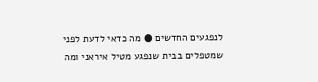לנפגעים החדשים ● מה כדאי לדעת לפני שמטפלים בבית שנפגע מטיל איראני ומה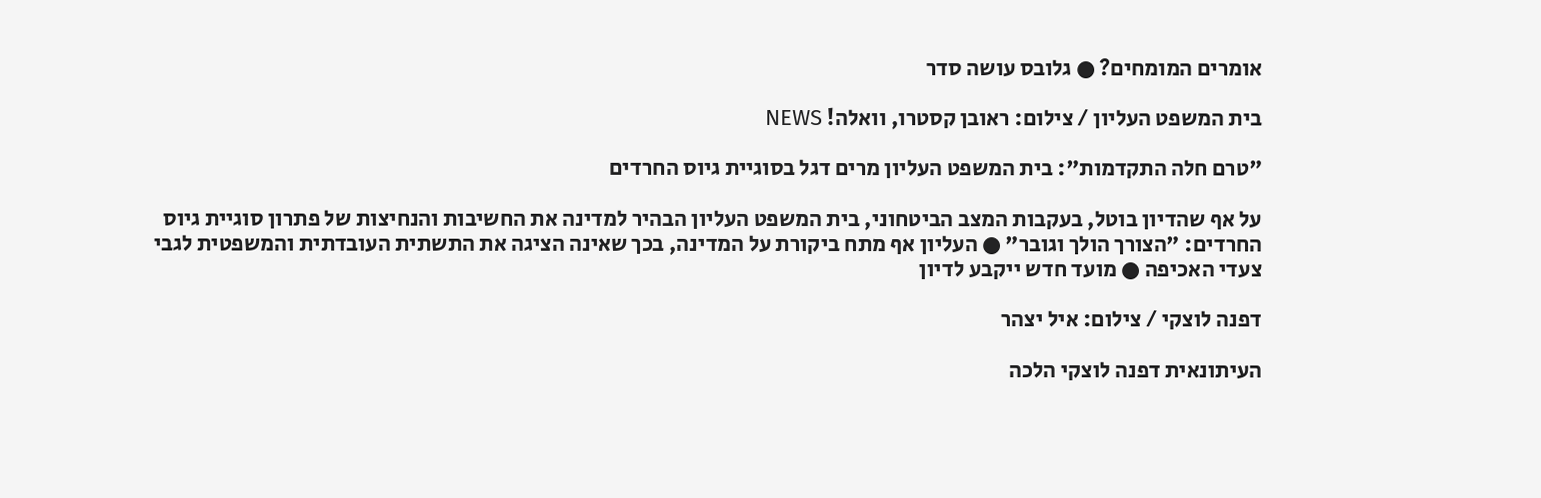אומרים המומחים? ● גלובס עושה סדר

בית המשפט העליון / צילום: ראובן קסטרו, וואלה! NEWS

"טרם חלה התקדמות": בית המשפט העליון מרים דגל בסוגיית גיוס החרדים

על אף שהדיון בוטל, בעקבות המצב הביטחוני, בית המשפט העליון הבהיר למדינה את החשיבות והנחיצות של פתרון סוגיית גיוס החרדים: "הצורך הולך וגובר" ● העליון אף מתח ביקורת על המדינה, בכך שאינה הציגה את התשתית העובדתית והמשפטית לגבי צעדי האכיפה ● מועד חדש ייקבע לדיון

דפנה לוצקי / צילום: איל יצהר

העיתונאית דפנה לוצקי הלכה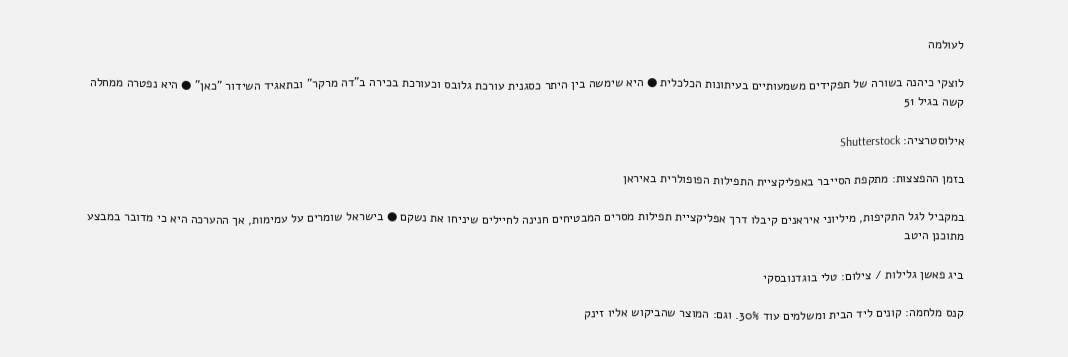לעולמה

לוצקי כיהנה בשורה של תפקידים משמעותיים בעיתונות הכלכלית ● היא שימשה בין היתר כסגנית עורכת גלובס וכעורכת בכירה ב"דה מרקר" ובתאגיד השידור "כאן" ● היא נפטרה ממחלה קשה בגיל 51

אילוסטרציה: Shutterstock

בזמן ההפצצות: מתקפת הסייבר באפליקציית התפילות הפופולרית באיראן

במקביל לגל התקיפות, מיליוני איראנים קיבלו דרך אפליקציית תפילות מסרים המבטיחים חנינה לחיילים שיניחו את נשקם ● בישראל שומרים על עמימות, אך ההערכה היא כי מדובר במבצע מתוכנן היטב

ביג פאשן גלילות / צילום: טלי בוגדנובסקי

קנס מלחמה: קונים ליד הבית ומשלמים עוד 30%. וגם: המוצר שהביקוש אליו זינק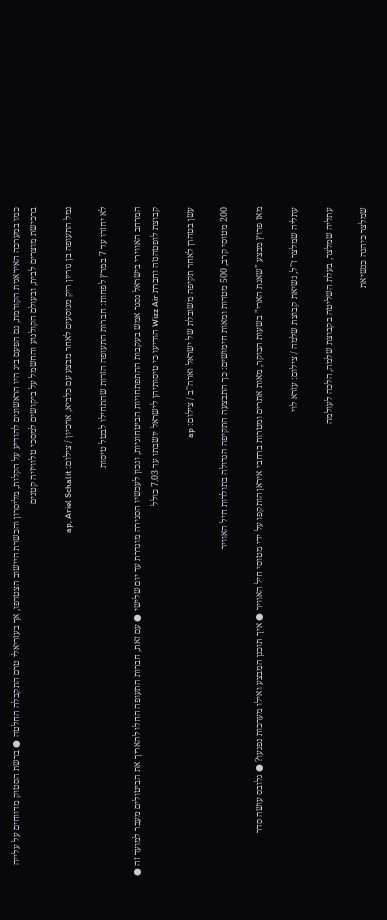כמו במערכה האיראנית הקודמת, גם הפעם ביג היו הראשונים להודיע על הקלות, מליסרון והכשרת היישוב הצטרפו, אך בעזריאלי טרם התקבלה החלטה ● ברשת הסטוק מדווחים על עלייה ברכישת מוצרים לבית, ובעולם הקולנוע והחשמל על ביקושים למסכי טלוויזיה קטנים

נמל התעופה בן גוריון ריק מנוסעים לאחר מבצע עם כלביא, ארכיון / צילום: ap, Ariel Schalit

לא יחזרו עד 7 במרץ לפחות: חברות התעופה הזרות שהתחילו לבטל טיסות

המרחב האווירי בישראל נסגר אמש בעקבות ההתפתחויות הביטחוניות, ונכון לעכשיו הסגירה מוגדרת עד יום שלישי ● עם זאת, חברות התעופה החלו להאריך את הביטולים מעבר למועד זה ● קבוצת לופטהנזה וחברת Wizz Air הודיעו כי טיסותיהן לישראל יושבתו עד 7.03 כולל

עשן בטהרן לאחר תקיפה משובלת של ישראל וארה''ב / צילום: ap

200 מטוסי קרב, 500 מטרות ומאות חימושים: כך התבצעה התקיפה הגדולה בתולדות חיל האוויר

מאז פרוץ מבצע "שאגת הארי" בשעות הבוקר, מאות אתרים ומטרות ברחבי איראן הותקפו על ידי מטוסי חיל האוויר ● איך תוכנן המבצע ואילו מערכות נפגעו? ● גלובס עושה סדר

עתליה שמלצר ז''ל, נשיאת קבוצת שלמה / צילום: עזרא לוי

עתליה שמלצר, בעלת השליטה בקבוצת שלמה, הלכה לעולמה

שמלצר כיהנה כנשיאת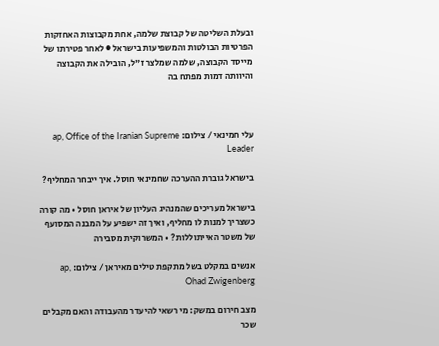ובעלת השליטה של קבוצת שלמה, אחת מקבוצות האחזקות הפרטיות הבולטות והמשפיעות בישראל ● לאחר פטירתו של מייסד הקבוצה, שלמה שמלצר ז"ל, הובילה את הקבוצה והיוותה דמות מפתח בה



עלי חמינאי / צילום: ap, Office of the Iranian Supreme Leader

בישראל גוברת ההערכה שחמינאי חוסל. איך ייבחר המחליף?

בישראל מעריכים שהמנהיג העליון של איראן חוסל • מה קורה כשצריך למנות לו מחליף, ואיך זה ישפיע על המבנה המסועף של משטר האייתוללות? • המשרוקית מסבירה

אנשים במקלט בשל מתקפת טילים מאיראן / צילום: ap, Ohad Zwigenberg

מצב חירום במשק: מי רשאי להיעדר מהעבודה והאם מקבלים שכר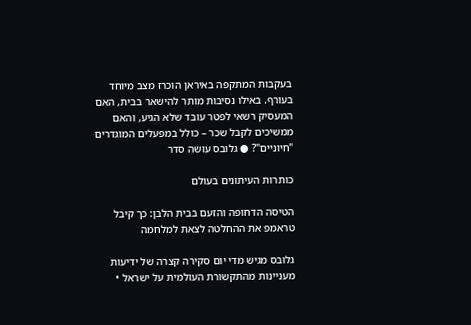בעקבות המתקפה באיראן הוכרז מצב מיוחד בעורף. באילו נסיבות מותר להישאר בבית, האם המעסיק רשאי לפטר עובד שלא הגיע, והאם ממשיכים לקבל שכר – כולל במפעלים המוגדרים "חיוניים"? ● גלובס עושה סדר

כותרות העיתונים בעולם

הטיסה הדחופה והזעם בבית הלבן: כך קיבל טראמפ את ההחלטה לצאת למלחמה

גלובס מגיש מדי יום סקירה קצרה של ידיעות מעניינות מהתקשורת העולמית על ישראל •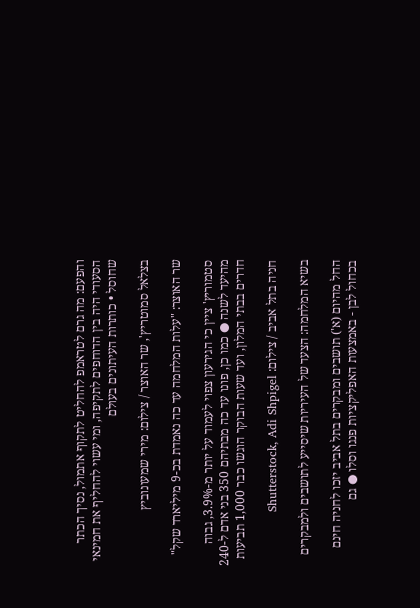והפעם: מה גרם לטראמפ להחליט לתקוף אתמול, נסיך הכתר הסעודי היה בין הדוחפים לתקיפה, ומי עשוי להחליף את חמינאי שחוסל • כותרות העיתונים בעולם

בצלאל סמוטריץ', שר האוצר / צילום: מירי שמעונוביץ

שר האוצר: "עלות המלחמה עד כה נאמדת בכ-9 מיליארד שקל"

סטמוריץ' ציין כי הגירעון צפוי לעמוד על יותר מ-3.9%, גבוה מהיעד לשנה ● כמו כן, פונו עד כה מבתיהם 350 בני אדם ל-240 חדרים בבתי המלון, ועד שעות הבוקר הוגשו כבר 1,000 תביעות

חניה בתל אביב / צילום: Shutterstock, Adi Shpigel

בשיא המלחמה: הצעד של העיריות שיסייע לתושבים ולמבקרים

החל מהיום (א') תושבים ומבקרים בתל אביב יזכו לחניה חינם בכחול לבן - באמצעות האפליקציות פנגו וסלו ● גם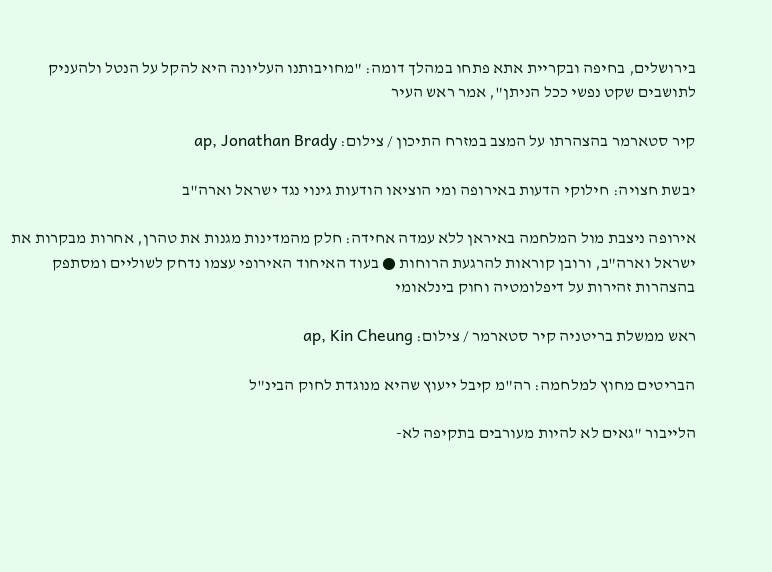בירושלים, בחיפה ובקריית אתא פתחו במהלך דומה: "מחויבותנו העליונה היא להקל על הנטל ולהעניק לתושבים שקט נפשי ככל הניתן", אמר ראש העיר

קיר סטארמר בהצהרתו על המצב במזרח התיכון / צילום: ap, Jonathan Brady

יבשת חצויה: חילוקי הדעות באירופה ומי הוציאו הודעות גינוי נגד ישראל וארה"ב

אירופה ניצבת מול המלחמה באיראן ללא עמדה אחידה: חלק מהמדינות מגנות את טהרן, אחרות מבקרות את ישראל וארה"ב, ורובן קוראות להרגעת הרוחות ● בעוד האיחוד האירופי עצמו נדחק לשוליים ומסתפק בהצהרות זהירות על דיפלומטיה וחוק בינלאומי

ראש ממשלת בריטניה קיר סטארמר / צילום: ap, Kin Cheung

הבריטים מחוץ למלחמה: רה"מ קיבל ייעוץ שהיא מנוגדת לחוק הבינ"ל

הלייבור "גאים לא להיות מעורבים בתקיפה לא-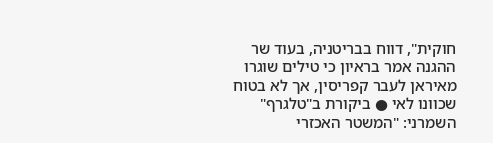חוקית", דווח בבריטניה, בעוד שר ההגנה אמר בראיון כי טילים שוגרו מאיראן לעבר קפריסין, אך לא בטוח שכוונו לאי ● ביקורת ב"טלגרף" השמרני: "המשטר האכזרי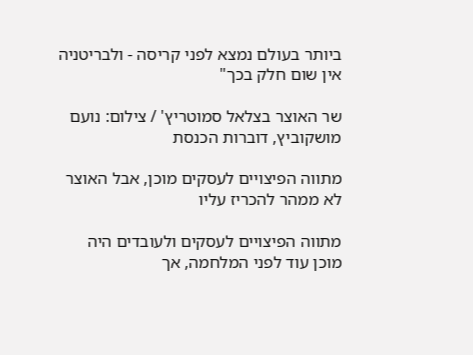ביותר בעולם נמצא לפני קריסה - ולבריטניה אין שום חלק בכך"

שר האוצר בצלאל סמוטריץ' / צילום: נועם מושקוביץ, דוברות הכנסת

מתווה הפיצויים לעסקים מוכן, אבל האוצר לא ממהר להכריז עליו

מתווה הפיצויים לעסקים ולעובדים היה מוכן עוד לפני המלחמה, אך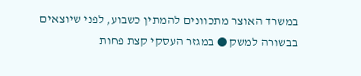במשרד האוצר מתכוונים להמתין כשבוע, לפני שיוצאים בבשורה למשק ● במגזר העסקי קצת פחות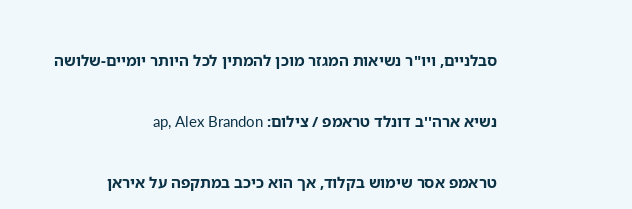סבלניים, ויו"ר נשיאות המגזר מוכן להמתין לכל היותר יומיים-שלושה

נשיא ארה''ב דונלד טראמפ / צילום: ap, Alex Brandon

טראמפ אסר שימוש בקלוד, אך הוא כיכב במתקפה על איראן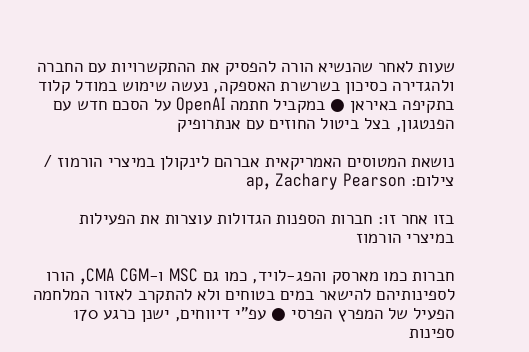שעות לאחר שהנשיא הורה להפסיק את ההתקשרויות עם החברה ולהגדירה כסיכון בשרשרת האספקה, נעשה שימוש במודל קלוד בתקיפה באיראן ● במקביל חתמה OpenAI על הסכם חדש עם הפנטגון, בצל ביטול החוזים עם אנתרופיק

נושאת המטוסים האמריקאית אברהם לינקולן במיצרי הורמוז / צילום: ap, Zachary Pearson

בזו אחר זו: חברות הספנות הגדולות עוצרות את הפעילות במיצרי הורמוז

חברות כמו מארסק והפג-לויד, כמו גם MSC ו-CMA CGM, הורו לספינותיהם להישאר במים בטוחים ולא להתקרב לאזור המלחמה הפעיל של המפרץ הפרסי ● עפ"י דיווחים, ישנן כרגע 170 ספינות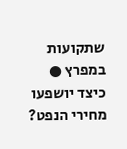שתקועות במפרץ ● כיצד יושפעו מחירי הנפט?